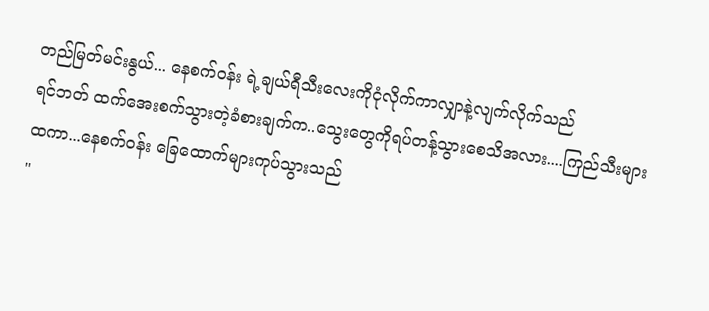တည်မြတ်မင်းနွယ်... နေစက်ဝန်း ရဲ့ချယ်ရီသီးလေးကိုငုံလိုက်ကာလျှာနဲ့လျက်လိုက်သည်
ရင်ဘတ် ထက်အေးစက်သွားတဲ့ခံစားချက်က..သွေးတွေကိုရပ်တန့်သွားစေသိအလား....ကြည်သီးများထကာ...နေစက်ဝန်း ခြေထောက်များကုပ်သွားသည်
"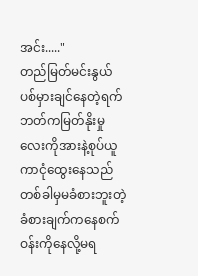အင်း....."
တည်မြတ်မင်းနွယ် ပစ်မှားချင်နေတဲ့ရက်ဘတ်ကမြတ်နိုးမှုလေးကိုအားနဲ့စုပ်ယူကာငုံထွေးနေသည်
တစ်ခါမှမခံစားဘူးတဲ့ခံစားချက်ကနေစက်ဝန်းကိုနေလို့မရ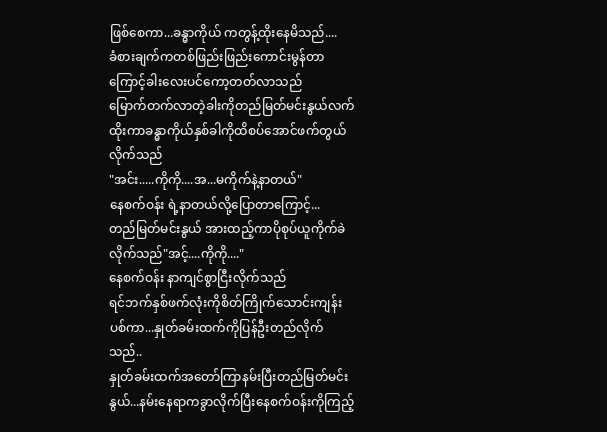ဖြစ်စေကာ...ခန္ဓာကိုယ် ကတွန့်ထိုးနေမိသည်....
ခံစားချက်ကတစ်ဖြည်းဖြည်းကောင်းမွန်တာကြောင့်ခါးလေးပင်ကော့တတ်လာသည်
မြောက်တက်လာတဲ့ခါးကိုတည်မြတ်မင်းနွယ်လက်ထိုးကာခန္ဓာကိုယ်နှစ်ခါကိုထိစပ်အောင်ဖက်တွယ်လိုက်သည်
"အင်း.....ကိုကို....အ...မကိုက်နဲ့နာတယ်"
နေစက်ဝန်း ရဲ့နာတယ်လို့ပြောတာကြောင့်...
တည်မြတ်မင်းနွယ် အားထည့်ကာပိုစုပ်ယူကိုက်ခဲလိုက်သည်"အင့်....ကိုကို...."
နေစက်ဝန်း နာကျင်စွာငြီးလိုက်သည်
ရင်ဘက်နှစ်ဖက်လုံးကိုစိတ်ကြိုက်သောင်းကျန်းပစ်ကာ...နှုတ်ခမ်းထက်ကိုပြန်ဦးတည်လိုက်သည်..
နှုတ်ခမ်းထက်အတော်ကြာနမ်းပြီးတည်မြတ်မင်းနွယ်...နမ်းနေရာကခွာလိုက်ပြီးနေစက်ဝန်းကိုကြည့်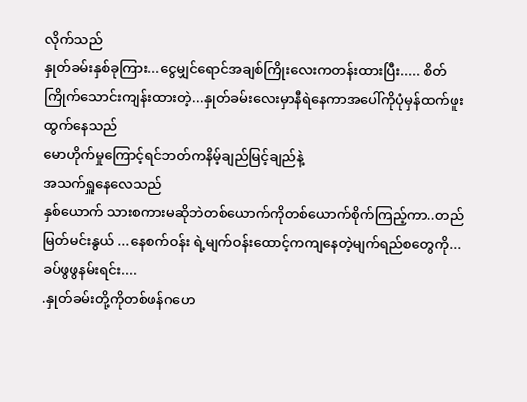လိုက်သည်
နှုတ်ခမ်းနှစ်ခုကြား...ငွေမျှင်ရောင်အချစ်ကြိုးလေးကတန်းထားပြီး..... စိတ်ကြိုက်သောင်းကျန်းထားတဲ့...နှုတ်ခမ်းလေးမှာနီရဲနေကာအပေါ်ကိုပုံမှန်ထက်ဖူးထွက်နေသည်
မောဟိုက်မှုကြောင့်ရင်ဘတ်ကနိမ့်ချည်မြင့်ချည်နဲ့
အသက်ရှူနေလေသည်
နှစ်ယောက် သားစကားမဆိုဘဲတစ်ယောက်ကိုတစ်ယောက်စိုက်ကြည့်ကာ..တည်မြတ်မင်းနွယ် ...နေစက်ဝန်း ရဲ့မျက်ဝန်းထောင့်ကကျနေတဲ့မျက်ရည်စတွေကို...
ခပ်ဖွဖွနမ်းရင်း....
.နှုတ်ခမ်းတို့ကိုတစ်ဖန်ဂဟေ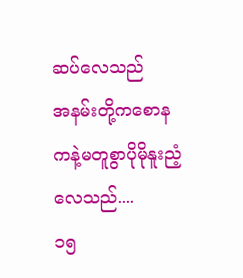ဆပ်လေသည်
အနမ်းတို့ကစောနကနဲ့မတူစွာပိုမိုနူးညံ့လေသည်....
၁၅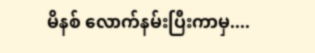မိနစ် လောက်နမ်းပြီးကာမှ....